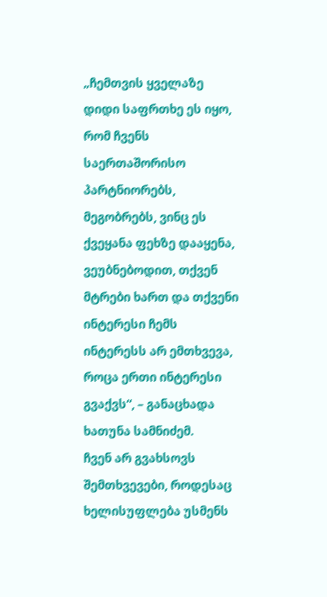„ჩემთვის ყველაზე დიდი საფრთხე ეს იყო, რომ ჩვენს საერთაშორისო პარტნიორებს, მეგობრებს, ვინც ეს ქვეყანა ფეხზე დააყენა, ვეუბნებოდით, თქვენ მტრები ხართ და თქვენი ინტერესი ჩემს ინტერესს არ ემთხვევა, როცა ერთი ინტერესი გვაქვს“, – განაცხადა ხათუნა სამნიძემ.
ჩვენ არ გვახსოვს შემთხვევები, როდესაც ხელისუფლება უსმენს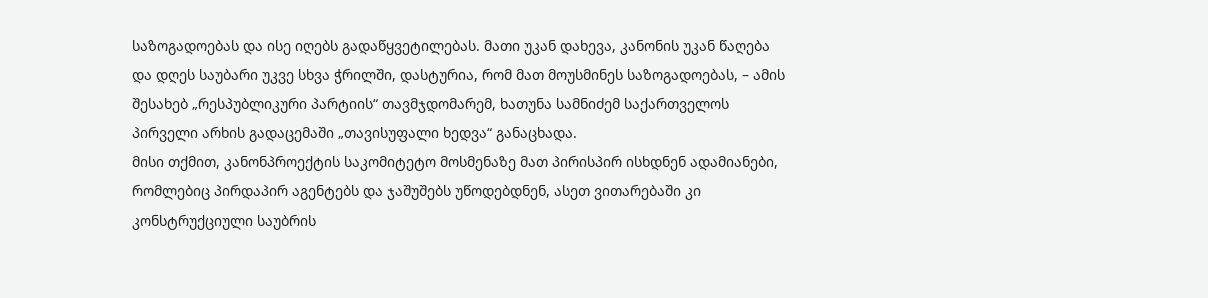საზოგადოებას და ისე იღებს გადაწყვეტილებას. მათი უკან დახევა, კანონის უკან წაღება და დღეს საუბარი უკვე სხვა ჭრილში, დასტურია, რომ მათ მოუსმინეს საზოგადოებას, – ამის შესახებ „რესპუბლიკური პარტიის“ თავმჯდომარემ, ხათუნა სამნიძემ საქართველოს პირველი არხის გადაცემაში „თავისუფალი ხედვა“ განაცხადა.
მისი თქმით, კანონპროექტის საკომიტეტო მოსმენაზე მათ პირისპირ ისხდნენ ადამიანები, რომლებიც პირდაპირ აგენტებს და ჯაშუშებს უწოდებდნენ, ასეთ ვითარებაში კი კონსტრუქციული საუბრის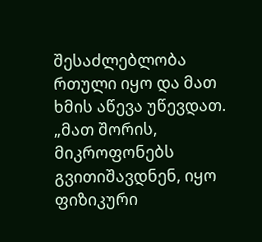შესაძლებლობა რთული იყო და მათ ხმის აწევა უწევდათ.
„მათ შორის, მიკროფონებს გვითიშავდნენ, იყო ფიზიკური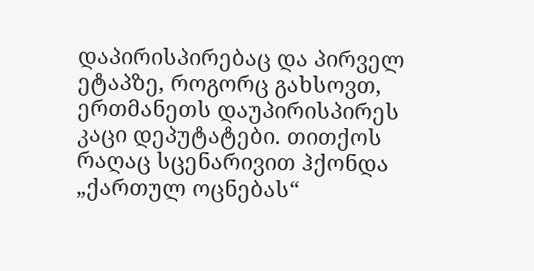დაპირისპირებაც და პირველ ეტაპზე, როგორც გახსოვთ, ერთმანეთს დაუპირისპირეს კაცი დეპუტატები. თითქოს რაღაც სცენარივით ჰქონდა „ქართულ ოცნებას“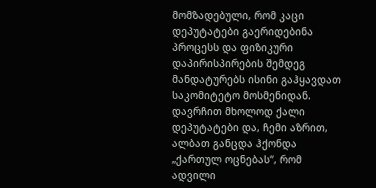მომზადებული, რომ კაცი დეპუტატები გაერიდებინა პროცესს და ფიზიკური დაპირისპირების შემდეგ მანდატურებს ისინი გაჰყავდათ საკომიტეტო მოსმენიდან. დავრჩით მხოლოდ ქალი დეპუტატები და, ჩემი აზრით, ალბათ განცდა ჰქონდა „ქართულ ოცნებას“, რომ ადვილი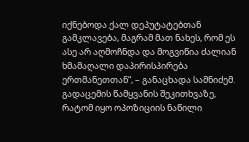იქნებოდა ქალ დეპუტატებთან გამკლავება, მაგრამ მათ ნახეს, რომ ეს ასე არ აღმოჩნდა და მოგვიწია ძალიან ხმამაღალი დაპირისპირება ერთმანეთთან“, – განაცხადა სამნიძემ.
გადაცემის წამყვანის შეკითხვაზე, რატომ იყო ოპოზიციის ნაწილი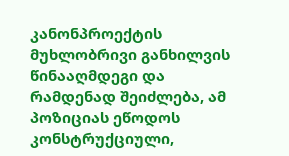კანონპროექტის მუხლობრივი განხილვის წინააღმდეგი და რამდენად შეიძლება, ამ პოზიციას ეწოდოს კონსტრუქციული,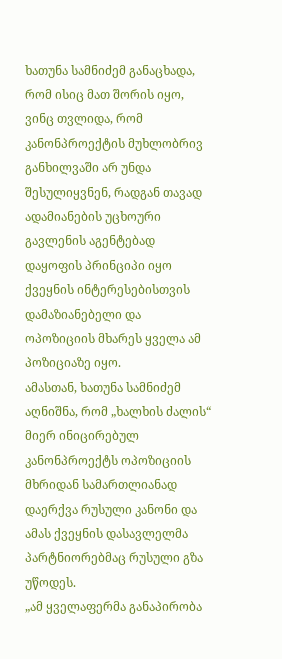ხათუნა სამნიძემ განაცხადა, რომ ისიც მათ შორის იყო, ვინც თვლიდა, რომ კანონპროექტის მუხლობრივ განხილვაში არ უნდა შესულიყვნენ, რადგან თავად ადამიანების უცხოური გავლენის აგენტებად დაყოფის პრინციპი იყო ქვეყნის ინტერესებისთვის დამაზიანებელი და ოპოზიციის მხარეს ყველა ამ პოზიციაზე იყო.
ამასთან, ხათუნა სამნიძემ აღნიშნა, რომ „ხალხის ძალის“ მიერ ინიცირებულ კანონპროექტს ოპოზიციის მხრიდან სამართლიანად დაერქვა რუსული კანონი და ამას ქვეყნის დასავლელმა პარტნიორებმაც რუსული გზა უწოდეს.
„ამ ყველაფერმა განაპირობა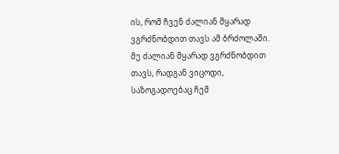ის, რომ ჩვენ ძალიან მყარად ვგრძნობდით თავს ამ ბრძოლაში. მე ძალიან მყარად ვგრძნობდით თავს, რადგან ვიცოდი, საზოგადოებაც ჩემ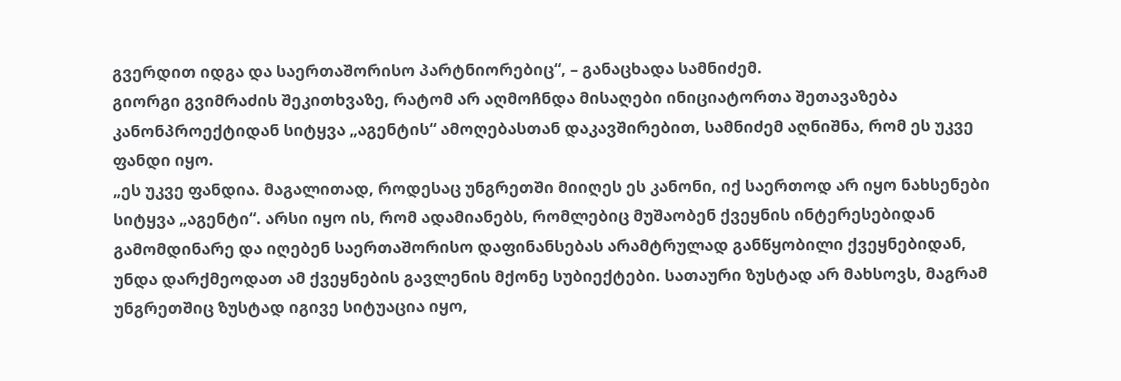გვერდით იდგა და საერთაშორისო პარტნიორებიც“, – განაცხადა სამნიძემ.
გიორგი გვიმრაძის შეკითხვაზე, რატომ არ აღმოჩნდა მისაღები ინიციატორთა შეთავაზება კანონპროექტიდან სიტყვა „აგენტის“ ამოღებასთან დაკავშირებით, სამნიძემ აღნიშნა, რომ ეს უკვე ფანდი იყო.
„ეს უკვე ფანდია. მაგალითად, როდესაც უნგრეთში მიიღეს ეს კანონი, იქ საერთოდ არ იყო ნახსენები სიტყვა „აგენტი“. არსი იყო ის, რომ ადამიანებს, რომლებიც მუშაობენ ქვეყნის ინტერესებიდან გამომდინარე და იღებენ საერთაშორისო დაფინანსებას არამტრულად განწყობილი ქვეყნებიდან, უნდა დარქმეოდათ ამ ქვეყნების გავლენის მქონე სუბიექტები. სათაური ზუსტად არ მახსოვს, მაგრამ უნგრეთშიც ზუსტად იგივე სიტუაცია იყო,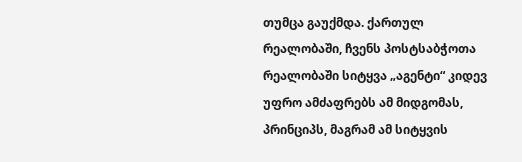თუმცა გაუქმდა. ქართულ რეალობაში, ჩვენს პოსტსაბჭოთა რეალობაში სიტყვა „აგენტი“ კიდევ უფრო ამძაფრებს ამ მიდგომას, პრინციპს, მაგრამ ამ სიტყვის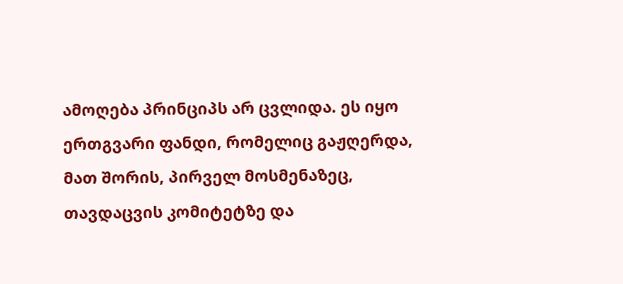ამოღება პრინციპს არ ცვლიდა. ეს იყო ერთგვარი ფანდი, რომელიც გაჟღერდა, მათ შორის, პირველ მოსმენაზეც, თავდაცვის კომიტეტზე და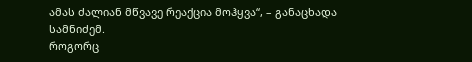ამას ძალიან მწვავე რეაქცია მოჰყვა“, – განაცხადა სამნიძემ.
როგორც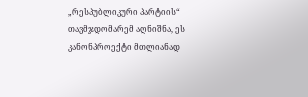„რესპუბლიკური პარტიის“ თავმჯდომარემ აღნიშნა, ეს კანონპროექტი მთლიანად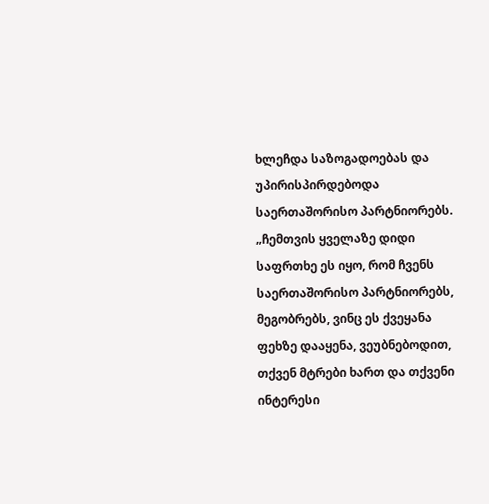ხლეჩდა საზოგადოებას და უპირისპირდებოდა საერთაშორისო პარტნიორებს.
„ჩემთვის ყველაზე დიდი საფრთხე ეს იყო, რომ ჩვენს საერთაშორისო პარტნიორებს, მეგობრებს, ვინც ეს ქვეყანა ფეხზე დააყენა, ვეუბნებოდით, თქვენ მტრები ხართ და თქვენი ინტერესი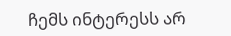ჩემს ინტერესს არ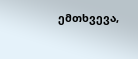ემთხვევა,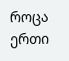როცა ერთი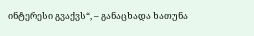ინტერესი გვაქვს“, – განაცხადა ხათუნა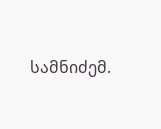სამნიძემ.